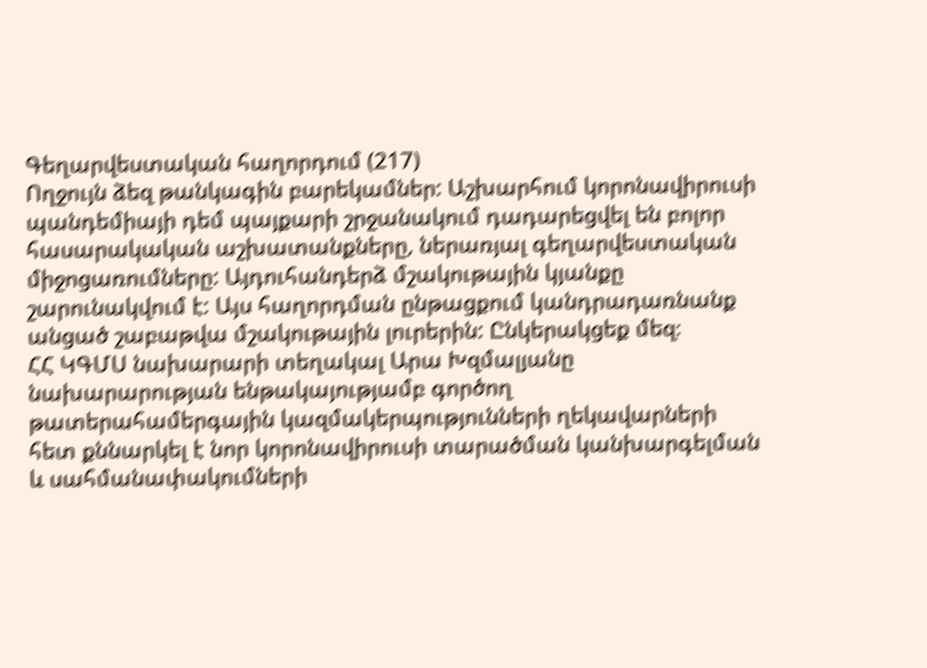Գեղարվեստական հաղորդում (217)
Ողջույն ձեզ թանկագին բարեկամներ: Աշխարհում կորոնավիրուսի պանդեմիայի դեմ պայքարի շրջանակում դադարեցվել են բոլոր հասարակական աշխատանքները, ներառյալ գեղարվեստական միջոցառումները: Այդուհանդերձ մշակութային կյանքը շարունակվում է: Այս հաղորդման ընթացքում կանդրադառնանք անցած շաբաթվա մշակութային լուրերին: Ընկերակցեք մեզ։
ՀՀ ԿԳՄՍ նախարարի տեղակալ Արա Խզմալյանը նախարարության ենթակայությամբ գործող թատերահամերգային կազմակերպությունների ղեկավարների հետ քննարկել է նոր կորոնավիրուսի տարածման կանխարգելման և սահմանափակումների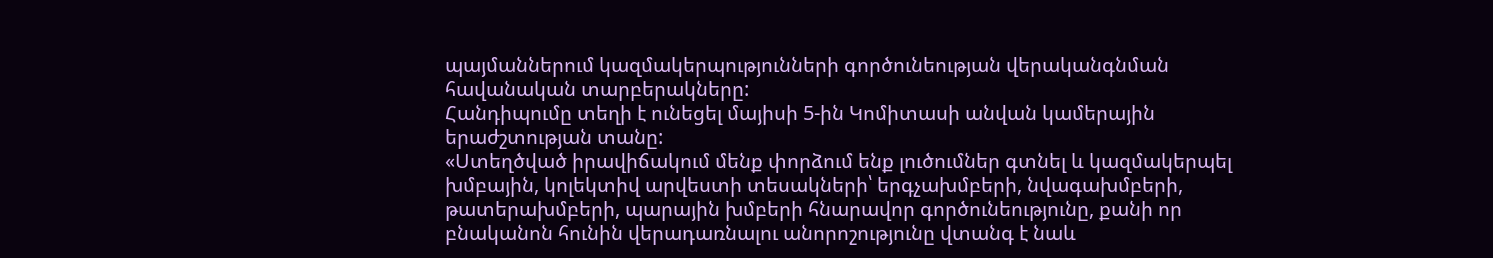պայմաններում կազմակերպությունների գործունեության վերականգնման հավանական տարբերակները:
Հանդիպումը տեղի է ունեցել մայիսի 5-ին Կոմիտասի անվան կամերային երաժշտության տանը:
«Ստեղծված իրավիճակում մենք փորձում ենք լուծումներ գտնել և կազմակերպել խմբային, կոլեկտիվ արվեստի տեսակների՝ երգչախմբերի, նվագախմբերի, թատերախմբերի, պարային խմբերի հնարավոր գործունեությունը, քանի որ բնականոն հունին վերադառնալու անորոշությունը վտանգ է նաև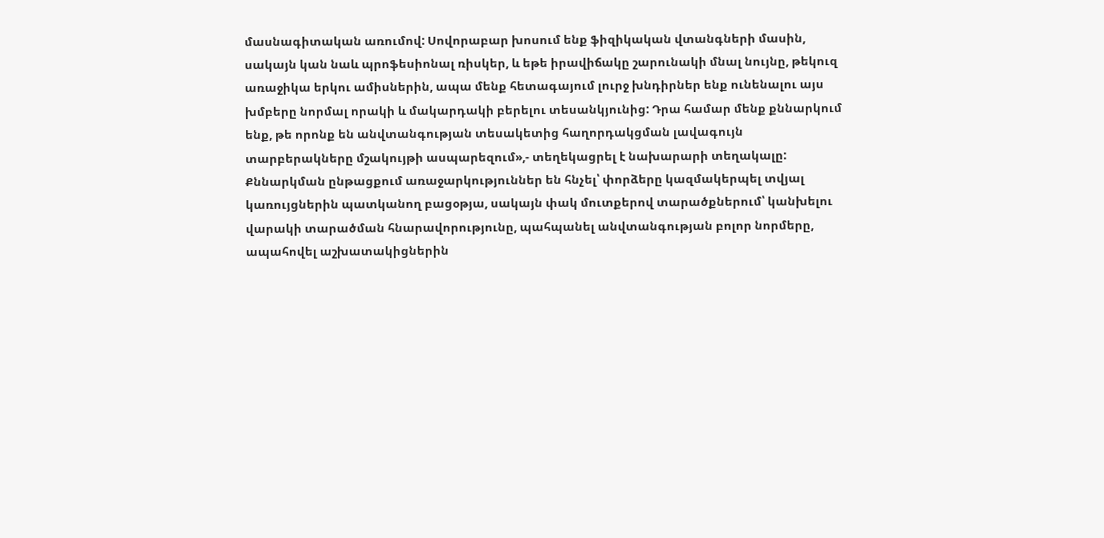մասնագիտական առումով: Սովորաբար խոսում ենք ֆիզիկական վտանգների մասին, սակայն կան նաև պրոֆեսիոնալ ռիսկեր, և եթե իրավիճակը շարունակի մնալ նույնը, թեկուզ առաջիկա երկու ամիսներին, ապա մենք հետագայում լուրջ խնդիրներ ենք ունենալու այս խմբերը նորմալ որակի և մակարդակի բերելու տեսանկյունից: Դրա համար մենք քննարկում ենք, թե որոնք են անվտանգության տեսակետից հաղորդակցման լավագույն տարբերակները մշակույթի ասպարեզում»,- տեղեկացրել է նախարարի տեղակալը:
Քննարկման ընթացքում առաջարկություններ են հնչել՝ փորձերը կազմակերպել տվյալ կառույցներին պատկանող բացօթյա, սակայն փակ մուտքերով տարածքներում՝ կանխելու վարակի տարածման հնարավորությունը, պահպանել անվտանգության բոլոր նորմերը, ապահովել աշխատակիցներին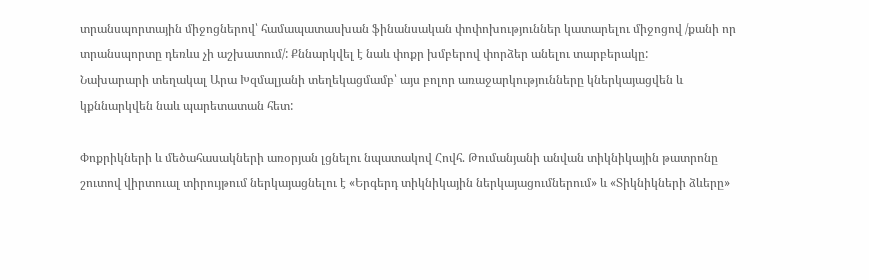տրանսպորտային միջոցներով՝ համապատասխան ֆինանսական փոփոխություններ կատարելու միջոցով /քանի որ տրանսպորտը դեռևս չի աշխատում/: Քննարկվել է նաև փոքր խմբերով փորձեր անելու տարբերակը:
Նախարարի տեղակալ Արա Խզմալյանի տեղեկացմամբ՝ այս բոլոր առաջարկությունները կներկայացվեն և կքննարկվեն նաև պարետատան հետ:

Փոքրիկների և մեծահասակների առօրյան լցնելու նպատակով Հովհ. Թումանյանի անվան տիկնիկային թատրոնը շուտով վիրտուալ տիրույթում ներկայացնելու է «Երգերդ տիկնիկային ներկայացումներում» և «Տիկնիկների ձևերը»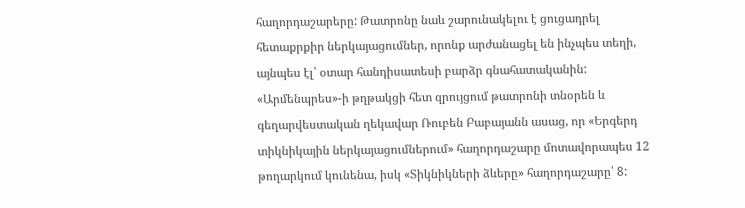հաղորդաշարերը: Թատրոնը նաև շարունակելու է ցուցադրել հետաքրքիր ներկայացումներ, որոնք արժանացել են ինչպես տեղի, այնպես էլ՝ օտար հանդիսատեսի բարձր գնահատականին:
«Արմենպրես»-ի թղթակցի հետ զրույցում թատրոնի տնօրեն և գեղարվեստական ղեկավար Ռուբեն Բաբայանն ասաց, որ «Երգերդ տիկնիկային ներկայացումներում» հաղորդաշարը մոտավորապես 12 թողարկում կունենա, իսկ «Տիկնիկների ձևերը» հաղորդաշարը՝ 8: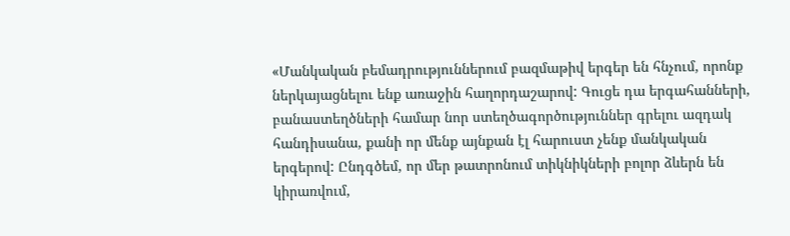«Մանկական բեմադրություններում բազմաթիվ երգեր են հնչում, որոնք ներկայացնելու ենք առաջին հաղորդաշարով: Գուցե դա երգահանների, բանաստեղծների համար նոր ստեղծագործություններ գրելու ազդակ հանդիսանա, քանի որ մենք այնքան էլ հարուստ չենք մանկական երգերով: Ընդգծեմ, որ մեր թատրոնում տիկնիկների բոլոր ձևերն են կիրառվում,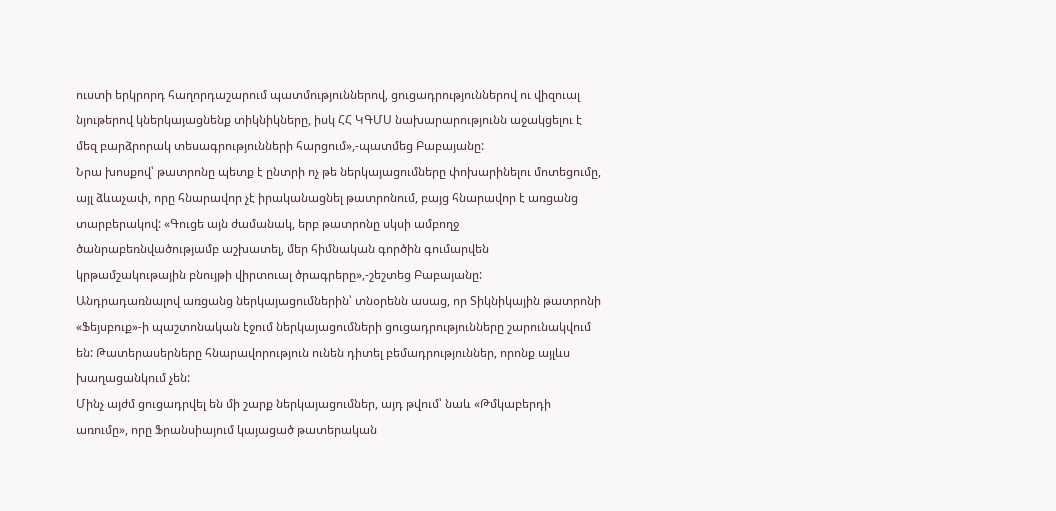ուստի երկրորդ հաղորդաշարում պատմություններով, ցուցադրություններով ու վիզուալ նյութերով կներկայացնենք տիկնիկները, իսկ ՀՀ ԿԳՄՍ նախարարությունն աջակցելու է մեզ բարձրորակ տեսագրությունների հարցում»,-պատմեց Բաբայանը:
Նրա խոսքով՝ թատրոնը պետք է ընտրի ոչ թե ներկայացումները փոխարինելու մոտեցումը, այլ ձևաչափ, որը հնարավոր չէ իրականացնել թատրոնում, բայց հնարավոր է առցանց տարբերակով: «Գուցե այն ժամանակ, երբ թատրոնը սկսի ամբողջ ծանրաբեռնվածությամբ աշխատել, մեր հիմնական գործին գումարվեն կրթամշակութային բնույթի վիրտուալ ծրագրերը»,-շեշտեց Բաբայանը:
Անդրադառնալով առցանց ներկայացումներին՝ տնօրենն ասաց, որ Տիկնիկային թատրոնի «Ֆեյսբուք»-ի պաշտոնական էջում ներկայացումների ցուցադրությունները շարունակվում են: Թատերասերները հնարավորություն ունեն դիտել բեմադրություններ, որոնք այլևս խաղացանկում չեն:
Մինչ այժմ ցուցադրվել են մի շարք ներկայացումներ, այդ թվում՝ նաև «Թմկաբերդի առումը», որը Ֆրանսիայում կայացած թատերական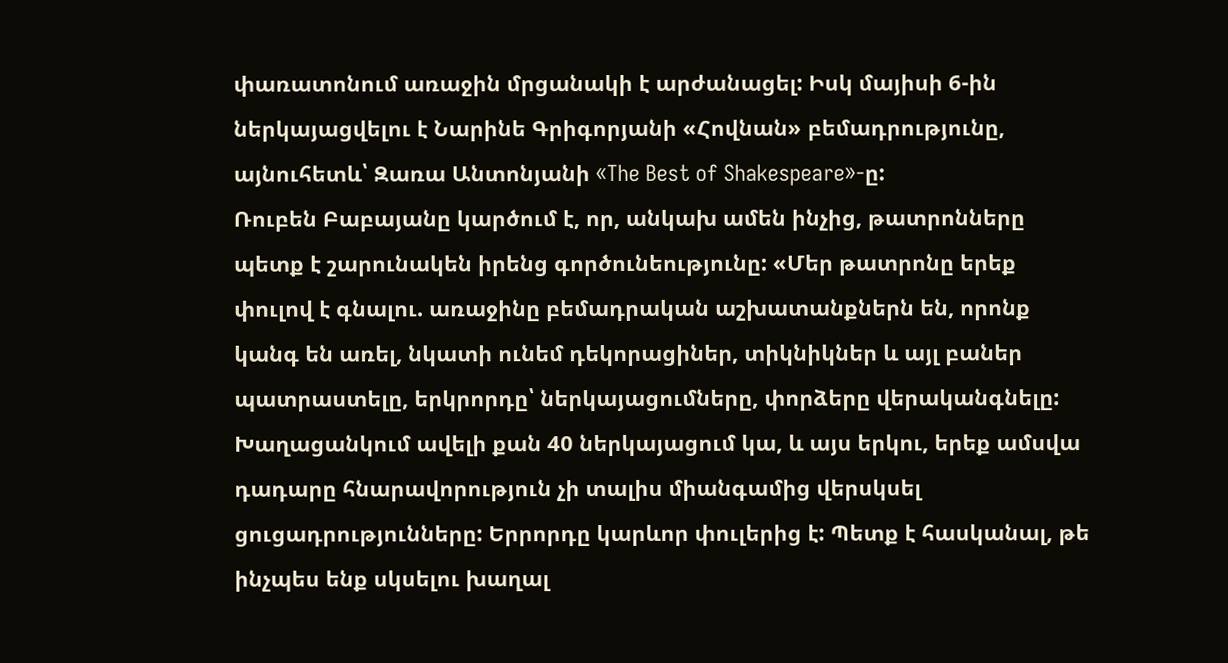փառատոնում առաջին մրցանակի է արժանացել: Իսկ մայիսի 6-ին ներկայացվելու է Նարինե Գրիգորյանի «Հովնան» բեմադրությունը, այնուհետև՝ Զառա Անտոնյանի «The Best of Shakespeare»-ը:
Ռուբեն Բաբայանը կարծում է, որ, անկախ ամեն ինչից, թատրոնները պետք է շարունակեն իրենց գործունեությունը: «Մեր թատրոնը երեք փուլով է գնալու. առաջինը բեմադրական աշխատանքներն են, որոնք կանգ են առել, նկատի ունեմ դեկորացիներ, տիկնիկներ և այլ բաներ պատրաստելը, երկրորդը՝ ներկայացումները, փորձերը վերականգնելը: Խաղացանկում ավելի քան 40 ներկայացում կա, և այս երկու, երեք ամսվա դադարը հնարավորություն չի տալիս միանգամից վերսկսել ցուցադրությունները: Երրորդը կարևոր փուլերից է: Պետք է հասկանալ, թե ինչպես ենք սկսելու խաղալ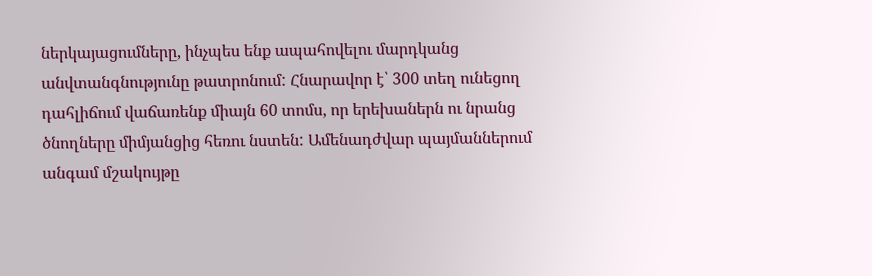ներկայացումները, ինչպես ենք ապահովելու մարդկանց անվտանգնությունը թատրոնում: Հնարավոր է՝ 300 տեղ ունեցող դահլիճում վաճառենք միայն 60 տոմս, որ երեխաներն ու նրանց ծնողները միմյանցից հեռու նստեն: Ամենադժվար պայմաններում անգամ մշակույթը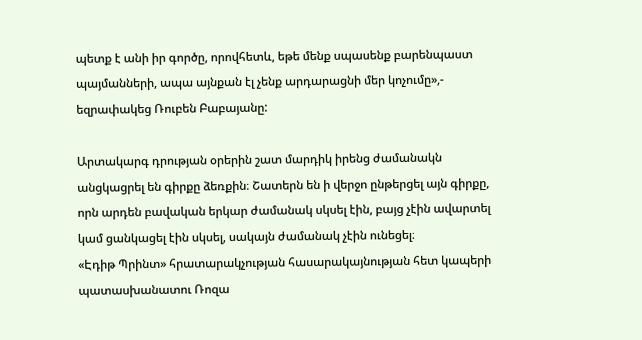պետք է անի իր գործը, որովհետև, եթե մենք սպասենք բարենպաստ պայմանների, ապա այնքան էլ չենք արդարացնի մեր կոչումը»,- եզրափակեց Ռուբեն Բաբայանը:

Արտակարգ դրության օրերին շատ մարդիկ իրենց ժամանակն անցկացրել են գիրքը ձեռքին։ Շատերն են ի վերջո ընթերցել այն գիրքը, որն արդեն բավական երկար ժամանակ սկսել էին, բայց չէին ավարտել կամ ցանկացել էին սկսել, սակայն ժամանակ չէին ունեցել։
«Էդիթ Պրինտ» հրատարակչության հասարակայնության հետ կապերի պատասխանատու Ռոզա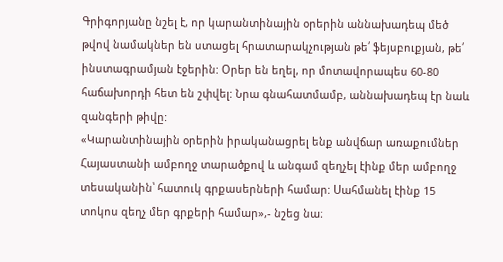Գրիգորյանը նշել է, որ կարանտինային օրերին աննախադեպ մեծ թվով նամակներ են ստացել հրատարակչության թե՛ ֆեյսբուքյան, թե՛ ինստագրամյան էջերին: Օրեր են եղել, որ մոտավորապես 60-80 հաճախորդի հետ են շփվել: Նրա գնահատմամբ, աննախադեպ էր նաև զանգերի թիվը:
«Կարանտինային օրերին իրականացրել ենք անվճար առաքումներ Հայաստանի ամբողջ տարածքով և անգամ զեղչել էինք մեր ամբողջ տեսականին՝ հատուկ գրքասերների համար: Սահմանել էինք 15 տոկոս զեղչ մեր գրքերի համար»,- նշեց նա։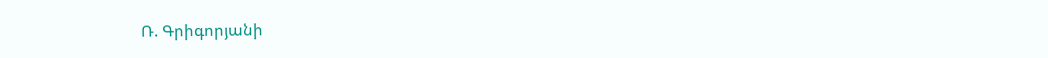Ռ. Գրիգորյանի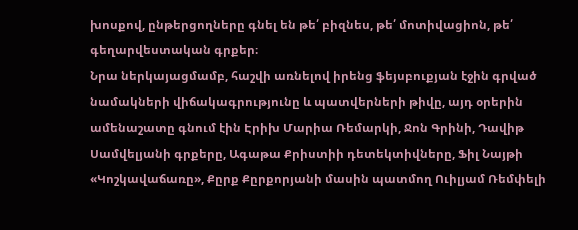խոսքով, ընթերցողները գնել են թե՛ բիզնես, թե՛ մոտիվացիոն, թե՛ գեղարվեստական գրքեր։
Նրա ներկայացմամբ, հաշվի առնելով իրենց ֆեյսբուքյան էջին գրված նամակների վիճակագրությունը և պատվերների թիվը, այդ օրերին ամենաշատը գնում էին Էրիխ Մարիա Ռեմարկի, Ջոն Գրինի, Դավիթ Սամվելյանի գրքերը, Ագաթա Քրիստիի դետեկտիվները, Ֆիլ Նայթի «Կոշկավաճառը», Քըրք Քըրքորյանի մասին պատմող Ուիլյամ Ռեմփելի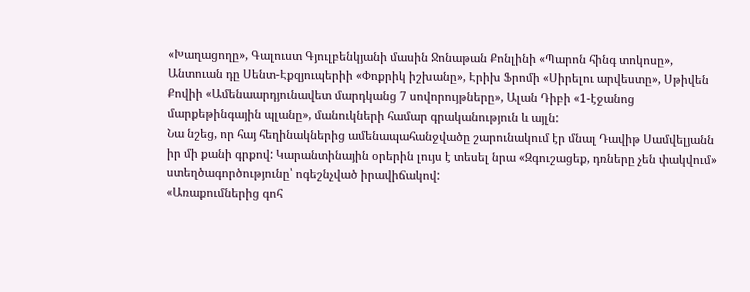«Խաղացողը», Գալուստ Գյուլբենկյանի մասին Ջոնաթան Քոնլինի «Պարոն հինգ տոկոսը», Անտուան դը Սենտ-Էքզյուպերիի «Փոքրիկ իշխանը», Էրիխ Ֆրոմի «Սիրելու արվեստը», Սթիվեն Քովիի «Ամենաարդյունավետ մարդկանց 7 սովորույթները», Ալան Դիբի «1-էջանոց մարքեթինգային պլանը», մանուկների համար գրականություն և այլն:
Նա նշեց, որ հայ հեղինակներից ամենապահանջվածը շարունակում էր մնալ Դավիթ Սամվելյանն իր մի քանի գրքով: Կարանտինային օրերին լույս է տեսել նրա «Զգուշացեք, դռները չեն փակվում» ստեղծագործությունը՝ ոգեշնչված իրավիճակով:
«Առաքումներից գոհ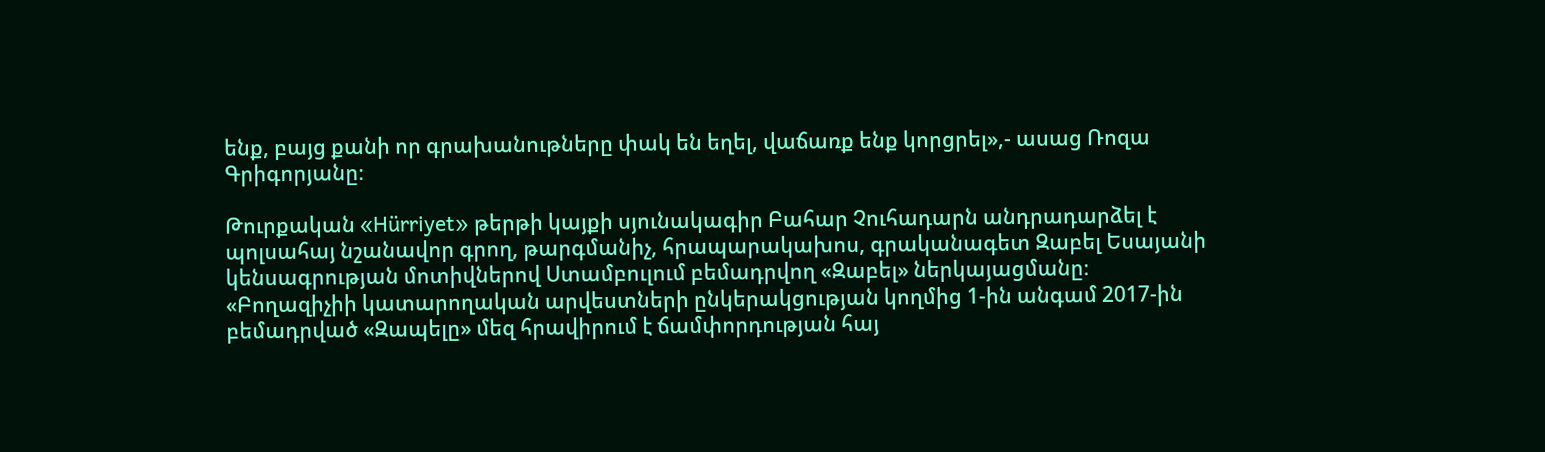ենք, բայց քանի որ գրախանութները փակ են եղել, վաճառք ենք կորցրել»,- ասաց Ռոզա Գրիգորյանը։

Թուրքական «Hürriyet» թերթի կայքի սյունակագիր Բահար Չուհադարն անդրադարձել է պոլսահայ նշանավոր գրող, թարգմանիչ, հրապարակախոս, գրականագետ Զաբել Եսայանի կենսագրության մոտիվներով Ստամբուլում բեմադրվող «Զաբել» ներկայացմանը։
«Բողազիչիի կատարողական արվեստների ընկերակցության կողմից 1-ին անգամ 2017-ին բեմադրված «Զապելը» մեզ հրավիրում է ճամփորդության հայ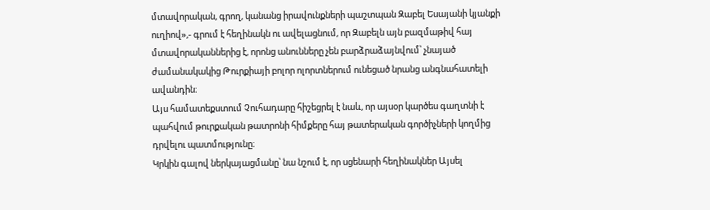մտավորական, գրող, կանանց իրավունքների պաշտպան Զաբել Եսայանի կյանքի ուղիով»,- գրում է հեղինակն ու ավելացնում, որ Զաբելն այն բազմաթիվ հայ մտավորականներից է, որոնց անունները չեն բարձրաձայնվում՝ չնայած ժամանակակից Թուրքիայի բոլոր ոլորտներում ունեցած նրանց անգնահատելի ավանդին։
Այս համատեքստում Չուհադարը հիշեցրել է նաև, որ այսօր կարծես գաղտնի է պահվում թուրքական թատրոնի հիմքերը հայ թատերական գործիչների կողմից դրվելու պատմությունը։
Կրկին գալով ներկայացմանը՝ նա նշում է, որ սցենարի հեղինակներ Այսել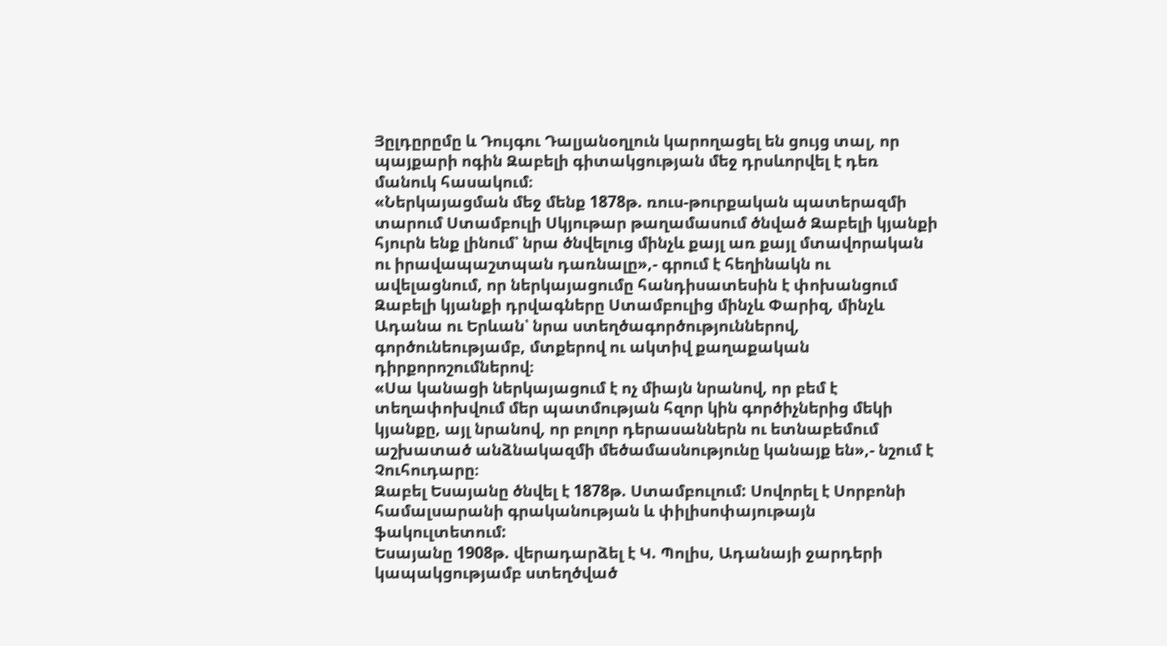Յըլդըրըմը և Դույգու Դալյանօղլուն կարողացել են ցույց տալ, որ պայքարի ոգին Զաբելի գիտակցության մեջ դրսևորվել է դեռ մանուկ հասակում։
«Ներկայացման մեջ մենք 1878թ. ռուս-թուրքական պատերազմի տարում Ստամբուլի Սկյութար թաղամասում ծնված Զաբելի կյանքի հյուրն ենք լինում՝ նրա ծնվելուց մինչև քայլ առ քայլ մտավորական ու իրավապաշտպան դառնալը»,- գրում է հեղինակն ու ավելացնում, որ ներկայացումը հանդիսատեսին է փոխանցում Զաբելի կյանքի դրվագները Ստամբուլից մինչև Փարիզ, մինչև Ադանա ու Երևան՝ նրա ստեղծագործություններով, գործունեությամբ, մտքերով ու ակտիվ քաղաքական դիրքորոշումներով։
«Սա կանացի ներկայացում է ոչ միայն նրանով, որ բեմ է տեղափոխվում մեր պատմության հզոր կին գործիչներից մեկի կյանքը, այլ նրանով, որ բոլոր դերասաններն ու ետնաբեմում աշխատած անձնակազմի մեծամասնությունը կանայք են»,- նշում է Չուհուդարը։
Զաբել Եսայանը ծնվել է 1878թ. Ստամբուլում: Սովորել է Սորբոնի համալսարանի գրականության և փիլիսոփայութայն ֆակուլտետում:
Եսայանը 1908թ. վերադարձել է Կ. Պոլիս, Ադանայի ջարդերի կապակցությամբ ստեղծված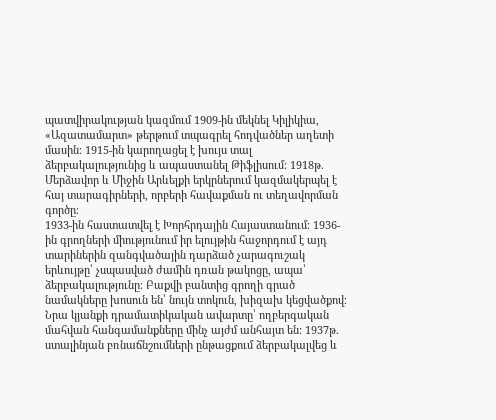պատվիրակության կազմում 1909-ին մեկնել Կիլիկիա, «Ազատամարտ» թերթում տպագրել հոդվածներ աղետի մասին։ 1915-ին կարողացել է խույս տալ ձերբակալությունից և ապաստանել Թիֆլիսում: 1918թ. Մերձավոր և Միջին Արևելքի երկրներում կազմակերպել է հայ տարագիրների, որբերի հավաքման ու տեղավորման գործը։
1933-ին հաստատվել է Խորհրդային Հայաստանում։ 1936-ին գրողների միությունում իր ելույթին հաջորդում է այդ տարիներին զանգվածային դարձած չարագուշակ երևույթը՝ չսպասված ժամին դռան թակոցը, ապա՝ ձերբակալությունը։ Բաքվի բանտից գրողի գրած նամակները խոսուն են՝ նույն տոկուն, խիզախ կեցվածքով։ Նրա կյանքի դրամատիկական ավարտը՝ ողբերգական մահվան հանգամանքները մինչ այժմ անհայտ են: 1937թ. ստալինյան բռնաճնշումների ընթացքում ձերբակալվեց և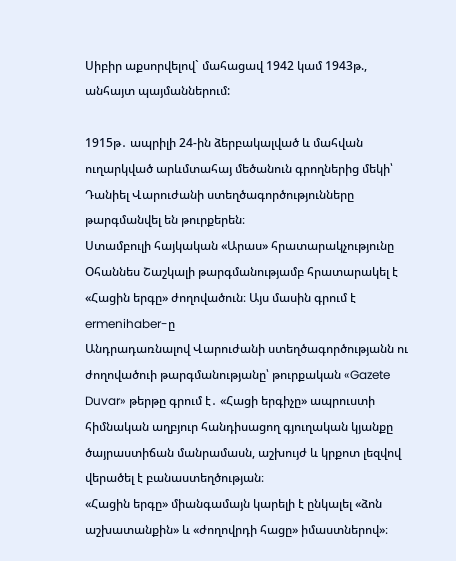Սիբիր աքսորվելով` մահացավ 1942 կամ 1943թ., անհայտ պայմաններում:

1915թ․ ապրիլի 24-ին ձերբակալված և մահվան ուղարկված արևմտահայ մեծանուն գրողներից մեկի՝ Դանիել Վարուժանի ստեղծագործությունները թարգմանվել են թուրքերեն։
Ստամբուլի հայկական «Արաս» հրատարակչությունը Օհաննես Շաշկալի թարգմանությամբ հրատարակել է «Հացին երգը» ժողովածուն։ Այս մասին գրում է ermenihaber-ը
Անդրադառնալով Վարուժանի ստեղծագործությանն ու ժողովածուի թարգմանությանը՝ թուրքական «Gazete Duvar» թերթը գրում է․ «Հացի երգիչը» ապրուստի հիմնական աղբյուր հանդիսացող գյուղական կյանքը ծայրաստիճան մանրամասն, աշխույժ և կրքոտ լեզվով վերածել է բանաստեղծության։
«Հացին երգը» միանգամայն կարելի է ընկալել «ձոն աշխատանքին» և «ժողովրդի հացը» իմաստներով»։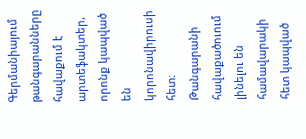Գերմանիայում թանգարանները հավաքում է արտեֆակտեր, որոնք կապված են կորոնավիրուսի հետ։ Թանգարանի հավաքածուում լինելու են համավարակի հետ կապված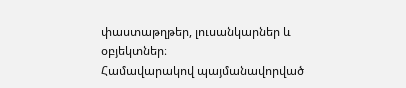փաստաթղթեր, լուսանկարներ և օբյեկտներ։
Համավարակով պայմանավորված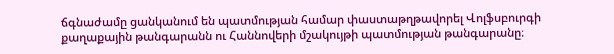ճգնաժամը ցանկանում են պատմության համար փաստաթղթավորել Վոլֆսբուրգի քաղաքային թանգարանն ու Հաննովերի մշակույթի պատմության թանգարանը։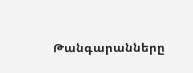Թանգարանները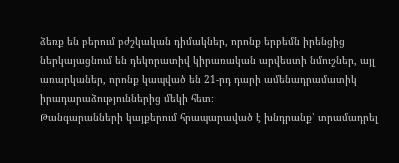ձեռք են բերում բժշկական դիմակներ, որոնք երբեմն իրենցից ներկայացնում են դեկորատիվ կիրառական արվեստի նմուշներ, այլ առարկաներ, որոնք կապված են 21-րդ դարի ամենադրամատիկ իրադարաձություններից մեկի հետ։
Թանգարանների կայքերում հրապարաված է խնդրանք՝ տրամադրել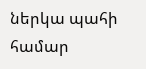ներկա պահի համար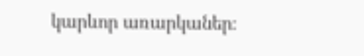կարևոր առարկաներ։